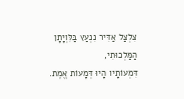צִלְצַל אַדִּיר נִנְעַץ בַּלִּוְיָתָן הַמַּלְכוּתִי,
דִּמְעוֹתָיו הָיוּ דְּמָעוֹת אֱמֶת.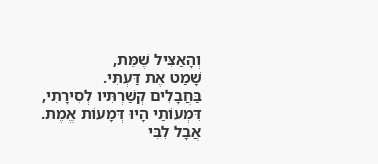וְהָאַצִּיל שֶׁמֵּת,
שָׁמַט אֶת דַּעְתִּי.
בַּחֲבָלִים קְשַׁרְתִּיו לְסִירָתִי,
דִּמְעוֹתַי הָיוּ דְּמָעוֹת אֱמֶת.
אֲבָל לִבִּי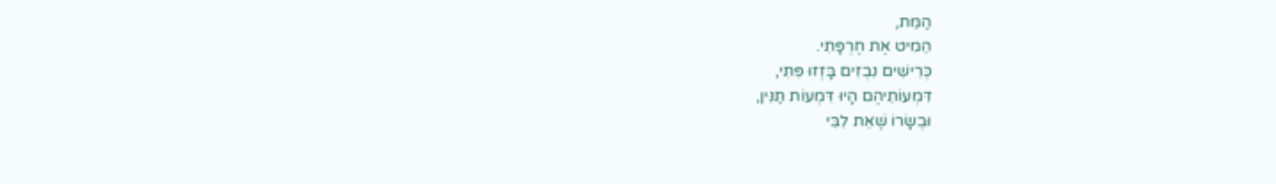הַמֵּת,
הֵמִיט אֶת חֶרְפָּתִי.
כְּרִישִׁים נִבְזִים בָּזְזוּ פִּתִּי,
דִּמְעוֹתֵיהֶם הָיוּ דִּמְעוֹת תַּנִּין,
וּבְשָׂרוֹ שֶׁאֵת לִבִּי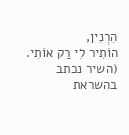הִרְנִין,
הוֹתִיר לִי רַק אוֹתִי.
(השיר נכתב בהשראת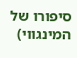סיפורו של המינגווי)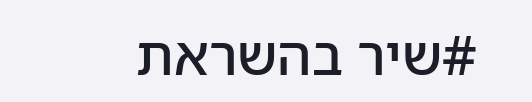#שיר בהשראת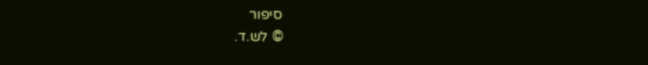סיפור
© לש.ד.